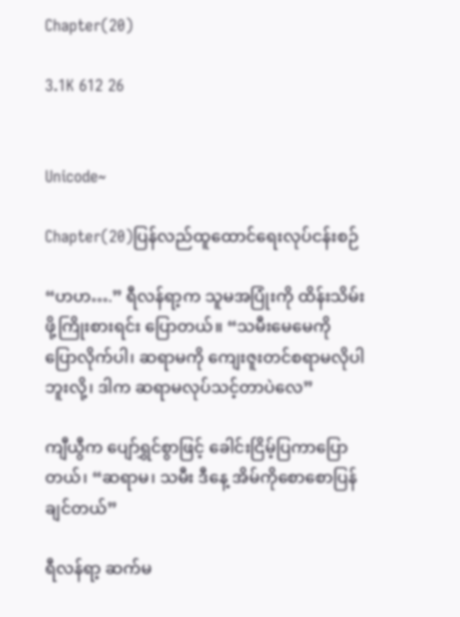Chapter(20)

3.1K 612 26


Unicode~

Chapter(20)ပြန်လည်ထူထောင်ရေးလုပ်ငန်းစဉ်

“ဟဟ….” ရီလန်ရာ့က သူမအပြုံးကို ထိန်းသိမ်းဖို့ကြိုးစားရင်း ပြောတယ်။ “သမီးမေမေကို ပြောလိုက်ပါ၊ ဆရာမကို ကျေးဇူးတင်စရာမလိုပါဘူးလို့၊ ဒါက ဆရာမလုပ်သင့်တာပဲလေ”

ကျီယွီက ပျော်ရွှင်စွာဖြင့် ခေါင်းငြိမ့်ပြကာပြောတယ်၊ “ဆရာမ၊ သမီး ဒီနေ့ အိမ်ကိုစောစောပြန်ချင်တယ်”

ရီလန်ရာ့ ဆက်မ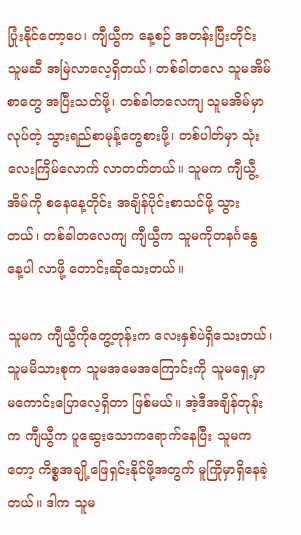ပြုံးနိုင်တော့ပေ၊ ကျီယွီက နေ့စဉ် အတန်းပြီးတိုင်း သူမဆီ အမြဲလာလေ့ရှိတယ်၊ တစ်ခါတလေ သူမအိမ်စာတွေ အပြီးသတ်ဖို့၊ တစ်ခါတလေကျ သူမအိမ်မှာလုပ်တဲ့ သွားရည်စာမုန့်တွေစားဖို့၊ တစ်ပါတ်မှာ သုံးလေးကြိမ်လောက် လာတတ်တယ်။ သူမက ကျီယွီ့အိမ်ကို စနေနေ့တိုင်း အချိန်ပိုင်းစာသင်ဖို့ သွားတယ်၊ တစ်ခါတလေကျ ကျီယွီက သူမကိုတနင်္ဂနွေနေ့ပါ လာဖို့ တောင်းဆိုသေးတယ်။

သူမက ကျီယွီကိုတွေ့တုန်းက လေးနှစ်ပဲရှိသေးတယ်၊ သူမမိသားစုက သူမအမေအကြောင်းကို သူမရှေ့မှာ မကောင်းပြောလေ့ရှိတာ ဖြစ်မယ်။ အဲ့ဒီအချိန်တုန်းက ကျီယွီက ပူဆွေးသောကရောက်နေပြီး သူမကတော့ ကိစ္စအချို့ဖြေရှင်းနိုင်ဖို့အတွက် မူကြိုမှာရှိနေခဲ့တယ်။ ဒါက သူမ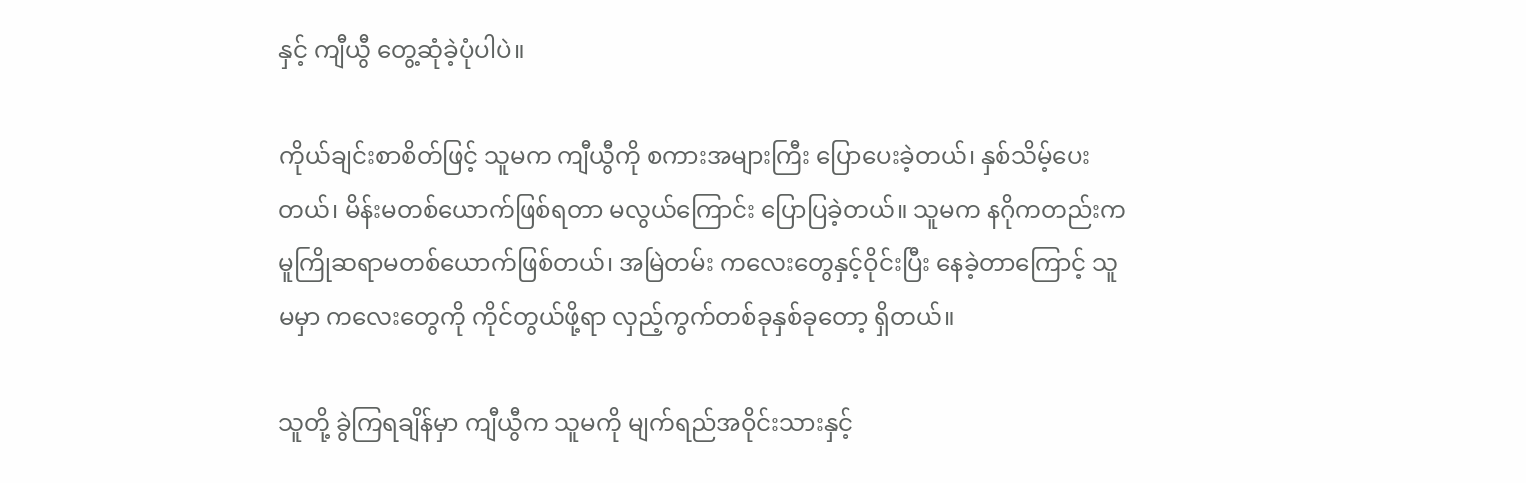နှင့် ကျီယွီ တွေ့ဆုံခဲ့ပုံပါပဲ။

ကိုယ်ချင်းစာစိတ်ဖြင့် သူမက ကျီယွီကို စကားအများကြီး ပြောပေးခဲ့တယ်၊ နှစ်သိမ့်ပေးတယ်၊ မိန်းမတစ်ယောက်ဖြစ်ရတာ မလွယ်ကြောင်း ပြောပြခဲ့တယ်။ သူမက နဂိုကတည်းက မူကြိုဆရာမတစ်ယောက်ဖြစ်တယ်၊ အမြဲတမ်း ကလေးတွေနှင့်ဝိုင်းပြီး နေခဲ့တာကြောင့် သူမမှာ ကလေးတွေကို ကိုင်တွယ်ဖို့ရာ လှည့်ကွက်တစ်ခုနှစ်ခုတော့ ရှိတယ်။

သူတို့ ခွဲကြရချိန်မှာ ကျီယွီက သူမကို မျက်ရည်အဝိုင်းသားနှင့်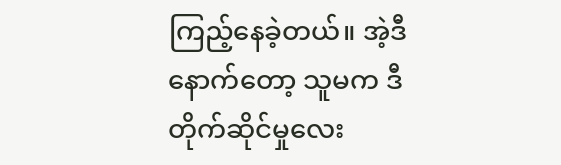ကြည့်နေခဲ့တယ်။ အဲ့ဒီနောက်တော့ သူမက ဒီတိုက်ဆိုင်မှုလေး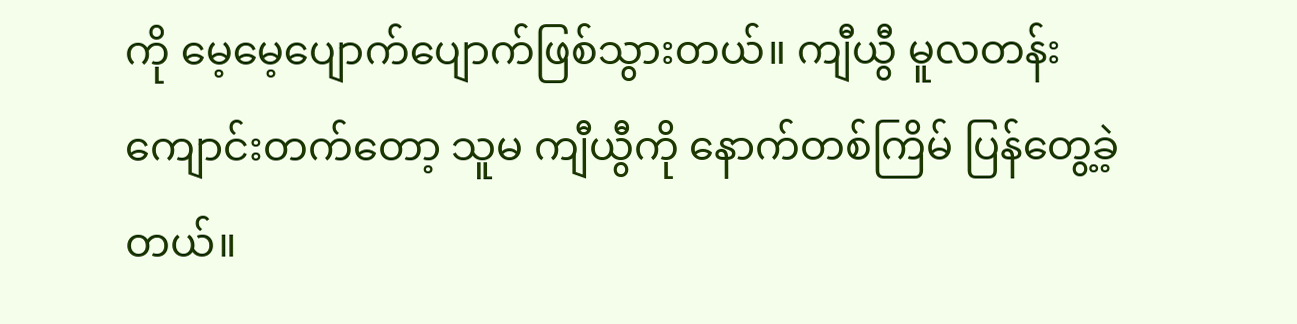ကို မေ့မေ့ပျောက်ပျောက်ဖြစ်သွားတယ်။ ကျီယွီ မူလတန်းကျောင်းတက်တော့ သူမ ကျီယွီကို နောက်တစ်ကြိမ် ပြန်တွေ့ခဲ့တယ်။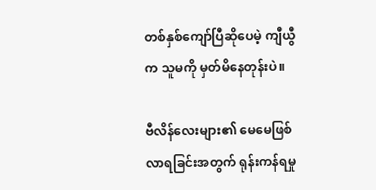တစ်နှစ်ကျော်ပြီဆိုပေမဲ့ ကျီယွီက သူမကို မှတ်မိနေတုန်းပဲ။

ဗီလိန်လေးများ၏ မေမေဖြစ်လာရခြင်းအတွက် ရုန်းကန်ရမှု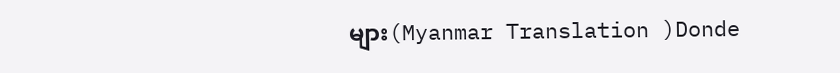များ(Myanmar Translation )Donde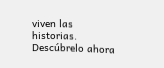viven las historias. Descúbrelo ahora